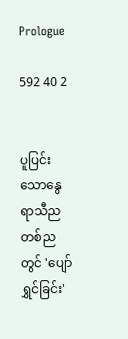Prologue

592 40 2


ပူပြင်းသောနွေရာသီညတစ်ညတွင် 'ပျော်ရွှင်ခြင်း'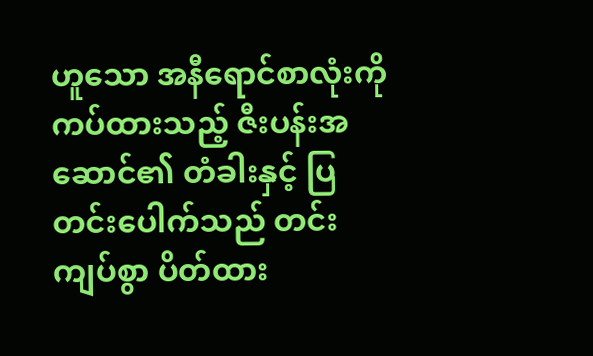ဟူသော အနီရောင်စာလုံးကို ကပ်ထားသည့် ဇီးပန်းအဆောင်၏ တံခါးနှင့် ပြတင်းပေါက်သည် တင်းကျပ်စွာ ပိတ်ထား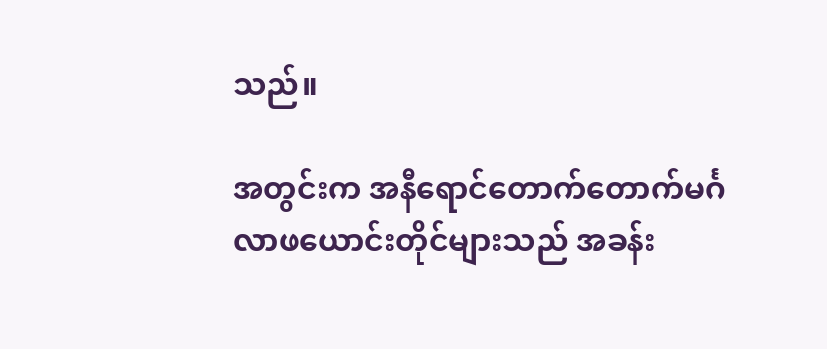သည်။

အတွင်းက အနီရောင်တောက်တောက်မင်္ဂလာဖယောင်းတိုင်များသည် အခန်း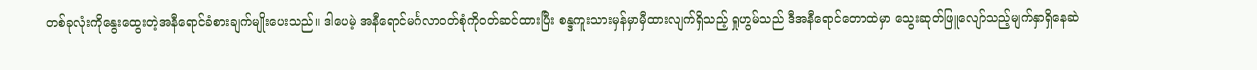တစ်ခုလုံးကိုနွေးထွေးတဲ့အနီရောင်ခံစားချက်မျိုးပေးသည်။ ဒါပေမဲ့ အနီရောင်မင်္ဂလာဝတ်စုံကိုဝတ်ဆင်ထားပြီး စန္ဒကူးသားမှန်မှာမှီထားလျက်ရှိသည့် ရှုဟွမ်သည် ဒီအနီရောင်တောထဲမှာ သွေးဆုတ်ဖြူလျော်‌သည့်မျက်နှာရှိနေဆဲ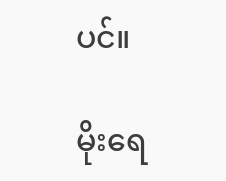ပင်။

မိုးရေ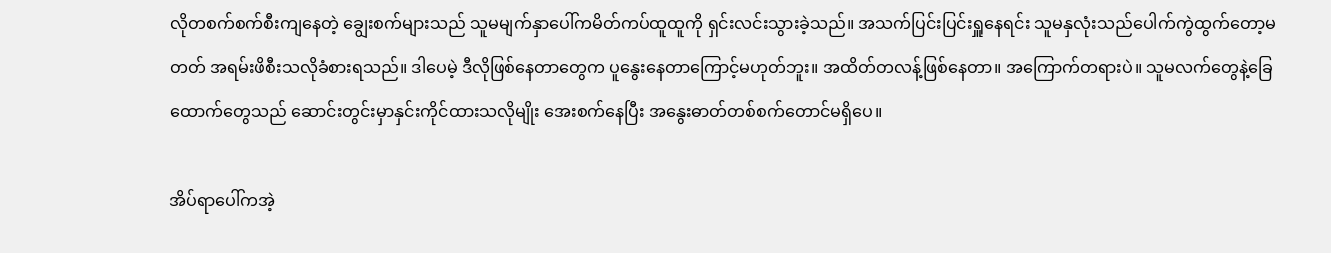လိုတစက်စက်စီးကျနေတဲ့ ချွေးစက်များသည် သူမမျက်နှာပေါ်ကမိတ်ကပ်ထူထူကို ရှင်းလင်းသွားခဲ့သည်။ အသက်ပြင်းပြင်းရှူနေရင်း သူမနှလုံးသည်ပေါက်ကွဲ‌ထွက်တော့မတတ် အရမ်းဖိစီးသလိုခံစားရသည်။ ဒါပေမဲ့ ဒီလိုဖြစ်နေတာတွေက ပူနွေးနေတာကြောင့်မဟုတ်ဘူး။ အထိတ်တလန့်ဖြစ်နေတာ။ အကြောက်တရားပဲ။ သူမလက်တွေနဲ့ခြေထောက်တွေသည် ဆောင်းတွင်းမှာနှင်းကိုင်ထားသလိုမျိုး အေးစက်နေပြီး အနွေးဓာတ်တစ်စက်တောင်မရှိပေ။

အိပ်ရာပေါ်ကအဲ့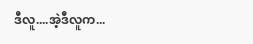ဒီလူ....အဲ့ဒီလူက...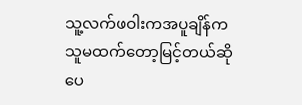သူ့လက်ဖဝါးကအပူချိန်ကသူမထက်တော့မြင့်တယ်ဆိုပေ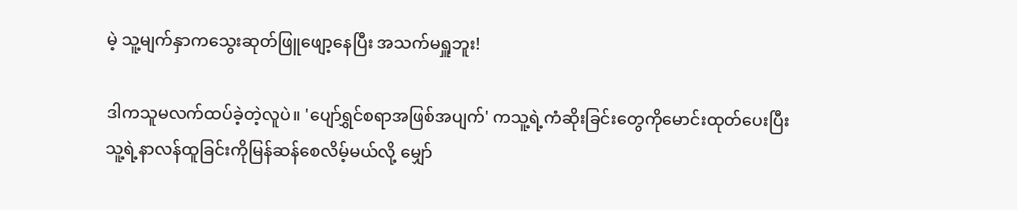မဲ့ သူ့မျက်နှာကသွေးဆုတ်ဖြူဖျော့နေပြီး အသက်မရှူဘူး!

ဒါကသူမလက်ထပ်ခဲ့တဲ့လူပဲ။ 'ပျော်ရွှင်စရာအဖြစ်အပျက်' ကသူ့ရဲ့ကံဆိုးခြင်းတွေကိုမောင်းထုတ်‌ပေးပြီး သူ့ရဲ့နာလန်ထူခြင်းကိုမြန်ဆန်စေလိမ့်မယ်လို့ မျှော်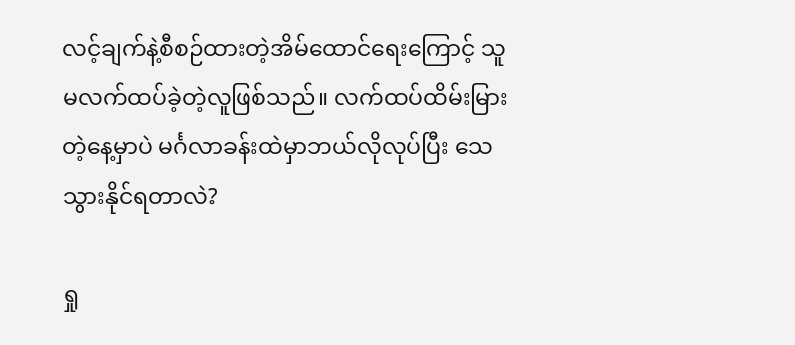လင့်ချက်နဲ့စီစဉ်ထားတဲ့အိမ်ထောင်ရေးကြောင့် သူမလက်ထပ်ခဲ့တဲ့လူဖြစ်သည်။ လက်ထပ်ထိမ်းမြားတဲ့နေ့မှာပဲ မင်္ဂလာခန်းထဲမှာဘယ်လိုလုပ်ပြီး သေသွားနိုင်ရတာလဲ?

ရှု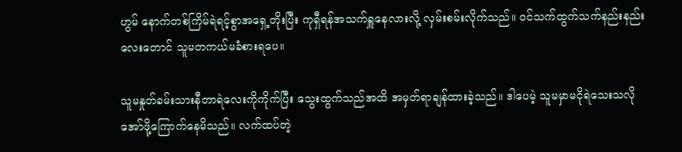ဟွမ် နောက်တစ်ကြိမ်ရဲရင့်စွာအရှေ့တိုးပြီး ကုရှီရန်အသက်ရှူနေလားလို့ လှမ်းစမ်းလိုက်သည်။ ဝင်သက်ထွက်သက်နည်းနည်းလေးတောင် သူမတကယ်မခံစားရပေ။

သူမနှုတ်ခမ်းသားနီတာရဲလေးကိုကိုက်ပြီး သွေးထွက်သည်အထိ အမှတ်ရာချန်ထားခဲ့သည်။ ဒါပေမဲ့ သူမမှာမငိုရဲသေးသလို အော်ဖို့ကြောက်နေမိသည်။ လက်ထပ်တဲ့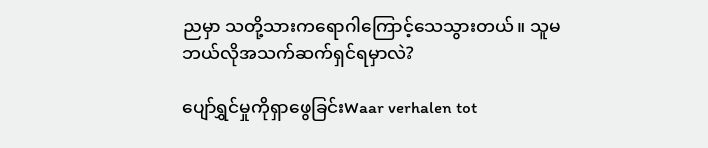ညမှာ သတို့သားကရောဂါကြောင့်သေသွားတယ်။ သူမဘယ်လိုအသက်ဆက်ရှင်ရမှာလဲ?

ပျော်ရွှင်မှုကိုရှာဖွေခြင်းWaar verhalen tot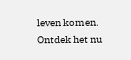leven komen. Ontdek het nu